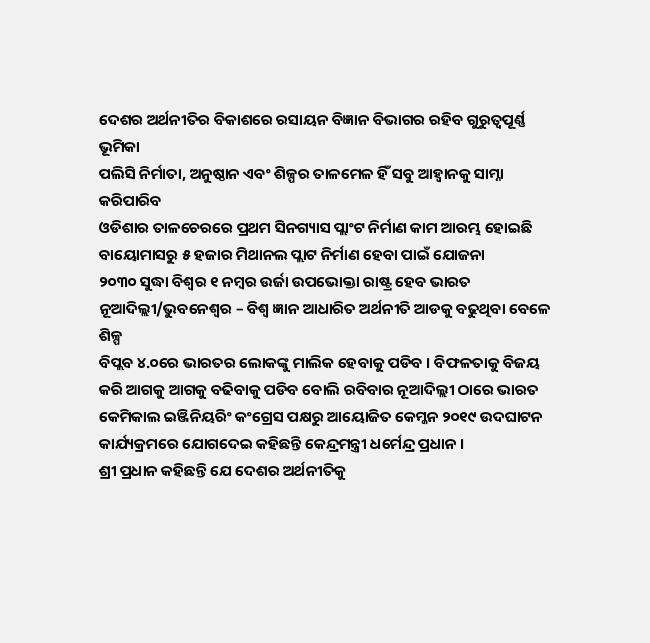ଦେଶର ଅର୍ଥନୀତିର ବିକାଶରେ ରସାୟନ ବିଜ୍ଞାନ ବିଭାଗର ରହିବ ଗୁରୁତ୍ୱପୂର୍ଣ୍ଣ ଭୂମିକା
ପଲିସି ନିର୍ମାତା, ଅନୁଷ୍ଠାନ ଏବଂ ଶିଳ୍ପର ତାଳମେଳ ହିଁ ସବୁ ଆହ୍ୱାନକୁ ସାମ୍ନା କରିପାରିବ
ଓଡିଶାର ତାଳଚେରରେ ପ୍ରଥମ ସିନଗ୍ୟାସ ପ୍ଲାଂଟ ନିର୍ମାଣ କାମ ଆରମ୍ଭ ହୋଇଛି
ବାୟୋମାସରୁ ୫ ହଜାର ମିଥାନଲ ପ୍ଲାଟ ନିର୍ମାଣ ହେବା ପାଇଁ ଯୋଜନା
୨୦୩୦ ସୁଦ୍ଧା ବିଶ୍ୱର ୧ ନମ୍ବର ଉର୍ଜା ଉପଭୋକ୍ତା ରାଷ୍ଟ୍ର ହେବ ଭାରତ
ନୂଆଦିଲ୍ଲୀ/ଭୁବନେଶ୍ୱର – ବିଶ୍ୱ ଜ୍ଞାନ ଆଧାରିତ ଅର୍ଥନୀତି ଆଡକୁ ବଢୁଥିବା ବେଳେ ଶିଳ୍ପ
ବିପ୍ଲବ ୪.୦ରେ ଭାରତର ଲୋକଙ୍କୁ ମାଲିକ ହେବାକୁ ପଡିବ । ବିଫଳତାକୁ ବିଜୟ କରି ଆଗକୁ ଆଗକୁ ବଢିବାକୁ ପଡିବ ବୋଲି ରବିବାର ନୂଆଦିଲ୍ଲୀ ଠାରେ ଭାରତ କେମିକାଲ ଇଞ୍ଜିନିୟରିଂ କଂଗ୍ରେସ ପକ୍ଷରୁ ଆୟୋଜିତ କେମ୍କନ ୨୦୧୯ ଉଦଘାଟନ କାର୍ଯ୍ୟକ୍ରମରେ ଯୋଗଦେଇ କହିଛନ୍ତି କେନ୍ଦ୍ରମନ୍ତ୍ରୀ ଧର୍ମେନ୍ଦ୍ର ପ୍ରଧାନ ।
ଶ୍ରୀ ପ୍ରଧାନ କହିଛନ୍ତି ଯେ ଦେଶର ଅର୍ଥନୀତିକୁ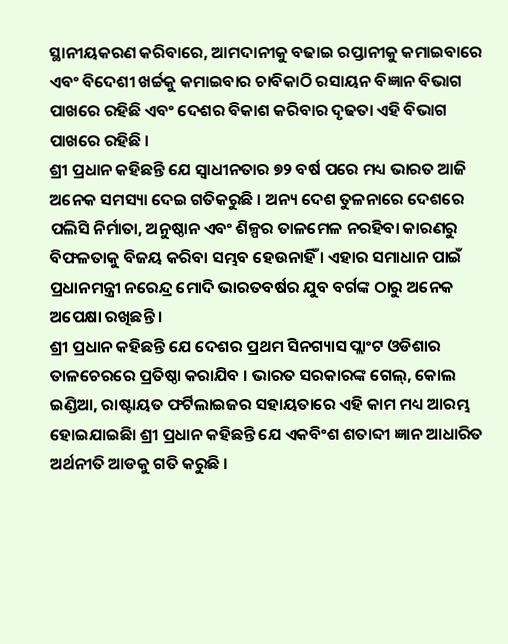ସ୍ଥାନୀୟକରଣ କରିବାରେ, ଆମଦାନୀକୁ ବଢାଇ ରପ୍ତାନୀକୁ କମାଇବାରେ ଏବଂ ବିଦେଶୀ ଖର୍ଚ୍ଚକୁ କମାଇବାର ଚାବିକାଠି ରସାୟନ ବିଜ୍ଞାନ ବିଭାଗ ପାଖରେ ରହିଛି ଏବଂ ଦେଶର ବିକାଶ କରିବାର ଦୃଢତା ଏହି ବିଭାଗ ପାଖରେ ରହିଛି ।
ଶ୍ରୀ ପ୍ରଧାନ କହିଛନ୍ତି ଯେ ସ୍ୱାଧୀନତାର ୭୨ ବର୍ଷ ପରେ ମଧ୍ୟ ଭାରତ ଆଜି ଅନେକ ସମସ୍ୟା ଦେଇ ଗତିକରୁଛି । ଅନ୍ୟ ଦେଶ ତୁଳନାରେ ଦେଶରେ ପଲିସି ନିର୍ମାତା, ଅନୁଷ୍ଠାନ ଏବଂ ଶିଳ୍ପର ତାଳମେଳ ନରହିବା କାରଣରୁ ବିଫଳତାକୁ ବିଜୟ କରିବା ସମ୍ଭବ ହେଉନାହିଁ । ଏହାର ସମାଧାନ ପାଇଁ ପ୍ରଧାନମନ୍ତ୍ରୀ ନରେନ୍ଦ୍ର ମୋଦି ଭାରତବର୍ଷର ଯୁବ ବର୍ଗଙ୍କ ଠାରୁ ଅନେକ ଅପେକ୍ଷା ରଖିଛନ୍ତି ।
ଶ୍ରୀ ପ୍ରଧାନ କହିଛନ୍ତି ଯେ ଦେଶର ପ୍ରଥମ ସିନଗ୍ୟାସ ପ୍ଲାଂଟ ଓଡିଶାର ତାଳଚେରରେ ପ୍ରତିଷ୍ଠା କରାଯିବ । ଭାରତ ସରକାରଙ୍କ ଗେଲ୍, କୋଲ ଇଣ୍ଡିଆ, ରାଷ୍ଟାୟତ ଫର୍ଟିଲାଇଜର ସହାୟତାରେ ଏହି କାମ ମଧ୍ୟ ଆରମ୍ଭ ହୋଇଯାଇଛିା ଶ୍ରୀ ପ୍ରଧାନ କହିଛନ୍ତି ଯେ ଏକବିଂଶ ଶତାବ୍ଦୀ ଜ୍ଞାନ ଆଧାରିତ ଅର୍ଥନୀତି ଆଡକୁ ଗତି କରୁଛି ।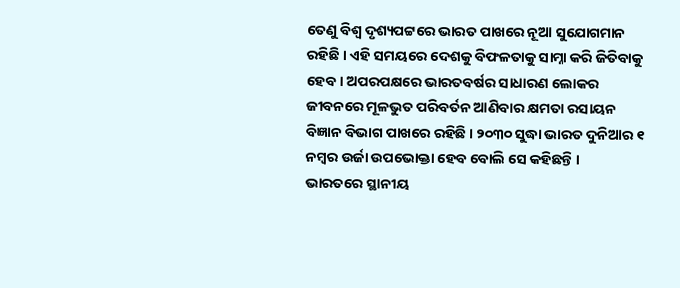ତେଣୁ ବିଶ୍ୱ ଦୃଶ୍ୟପଟ୍ଟରେ ଭାରତ ପାଖରେ ନୂଆ ସୁଯୋଗମାନ ରହିଛି । ଏହି ସମୟରେ ଦେଶକୁ ବିଫଳତାକୁ ସାମ୍ନା କରି ଜିତିବାକୁ ହେବ । ଅପରପକ୍ଷରେ ଭାରତବର୍ଷର ସାଧାରଣ ଲୋକର ଜୀବନରେ ମୂଳଭୁତ ପରିବର୍ତନ ଆଣିବାର କ୍ଷମତା ରସାୟନ ବିଜ୍ଞାନ ବିଭାଗ ପାଖରେ ରହିଛି । ୨୦୩୦ ସୁଦ୍ଧା ଭାରତ ଦୁନିଆର ୧ ନମ୍ବର ଉର୍ଜା ଉପଭୋକ୍ତା ହେବ ବୋଲି ସେ କହିଛନ୍ତି ।
ଭାରତରେ ସ୍ଥାନୀୟ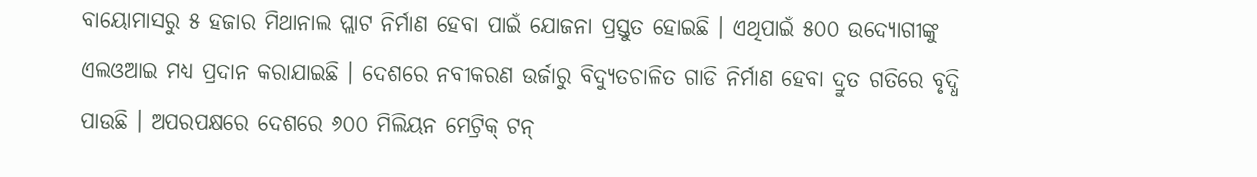ବାୟୋମାସରୁ ୫ ହଜାର ମିଥାନାଲ ପ୍ଲାଟ ନିର୍ମାଣ ହେବା ପାଇଁ ଯୋଜନା ପ୍ରସ୍ତୁତ ହୋଇଛି । ଏଥିପାଇଁ ୫୦୦ ଉଦ୍ୟୋଗୀଙ୍କୁ ଏଲଓଆଇ ମଧ୍ୟ ପ୍ରଦାନ କରାଯାଇଛି । ଦେଶରେ ନବୀକରଣ ଉର୍ଜାରୁ ବିଦ୍ୟୁତଚାଳିତ ଗାଡି ନିର୍ମାଣ ହେବା ଦ୍ରୁତ ଗତିରେ ବୃଦ୍ଧି ପାଉଛି । ଅପରପକ୍ଷରେ ଦେଶରେ ୬୦୦ ମିଲିୟନ ମେଟ୍ରିକ୍ ଟନ୍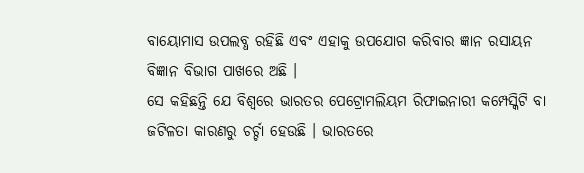ବାୟୋମାସ ଉପଲବ୍ଧ ରହିଛି ଏବଂ ଏହାକୁ ଉପଯୋଗ କରିବାର ଜ୍ଞାନ ରସାୟନ ବିଜ୍ଞାନ ବିଭାଗ ପାଖରେ ଅଛି ।
ସେ କହିଛନ୍ତି ଯେ ବିଶ୍ୱରେ ଭାରତର ପେଟ୍ରୋମଲିୟମ ରିଫାଇନାରୀ କମ୍ପେସ୍କିଟି ବା ଜଟିଳତା କାରଣରୁ ଚର୍ଚ୍ଚା ହେଉଛି । ଭାରତରେ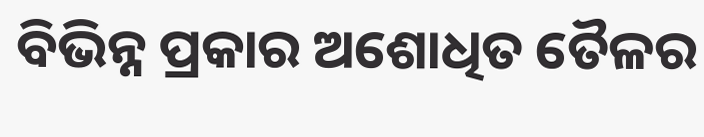ବିଭିନ୍ନ ପ୍ରକାର ଅଶୋଧିତ ତୈଳର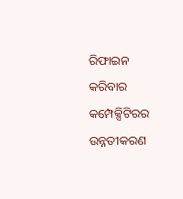ରିଫାଇନ କରିବାର କମ୍ପେକ୍ସିଟିରର ଉନ୍ନତୀକରଣ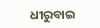ଧୀରୁବାଇ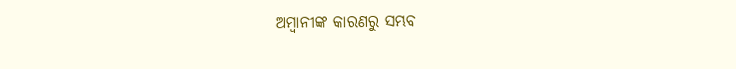ଅମ୍ବାନୀଙ୍କ କାରଣରୁ ସମ୍ଭବ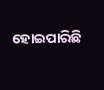ହୋଇପାରିଛି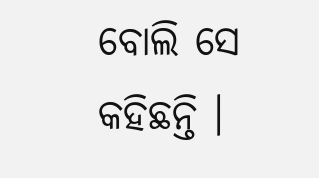ବୋଲି ସେ କହିଛନ୍ତି ।